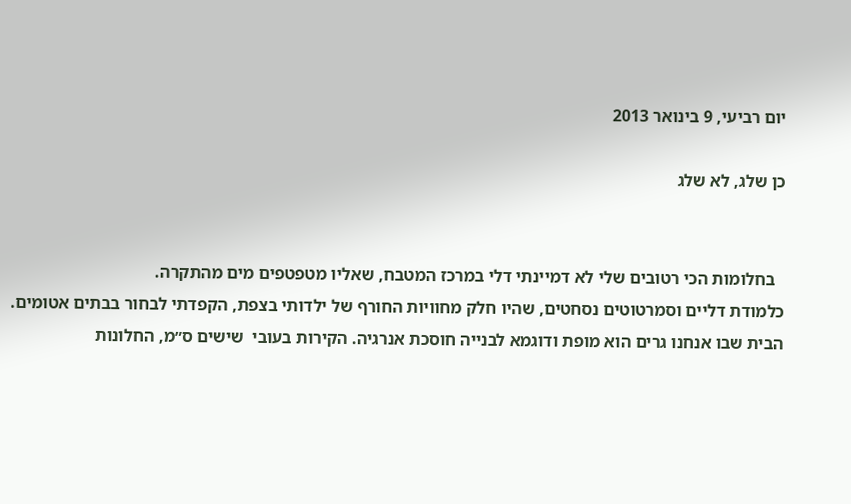יום רביעי, 9 בינואר 2013

כן שלג, לא שלג


  בחלומות הכי רטובים שלי לא דמיינתי דלי במרכז המטבח, שאליו מטפטפים מים מהתקרה.
כלמודת דליים וסמרטוטים נסחטים, שהיו חלק מחוויות החורף של ילדותי בצפת, הקפדתי לבחור בבתים אטומים. הבית שבו אנחנו גרים הוא מופת ודוגמא לבנייה חוסכת אנרגיה. הקירות בעובי  שישים ס״מ, החלונות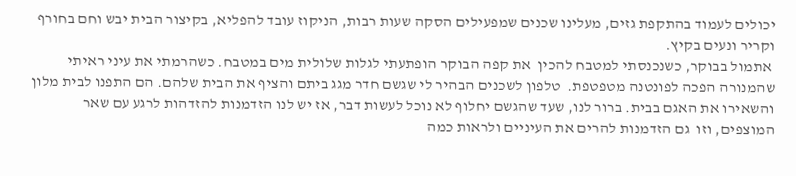יכולים לעמוד בהתקפת גזים, מעלינו שכנים שמפעילים הסקה שעות רבות, הניקוז עובד להפליא, בקיצור הבית יבש וחם בחורף וקריר ונעים בקיץ.
 אתמול בבוקר, כשנכנסתי למטבח להכין  את קפה הבוקר הופתעתי לגלות שלולית מים במטבח. כשהרמתי את עיני ראיתי  שהמנורה הפכה לפונטנה מטפטפת.  טלפון לשכנים הבהיר לי שגשם חדר מגג ביתם והציף את הבית שלהם. הם התפנו לבית מלון והשאירו את האגם בבית. ברור לנו, שעד שהגשם יחלוף לא נוכל לעשות דבר, אז יש לנו הזדמנות להזדהות לרגע עם שאר המוצפים, וזו  גם הזדמנות להרים את העיניים ולראות כמה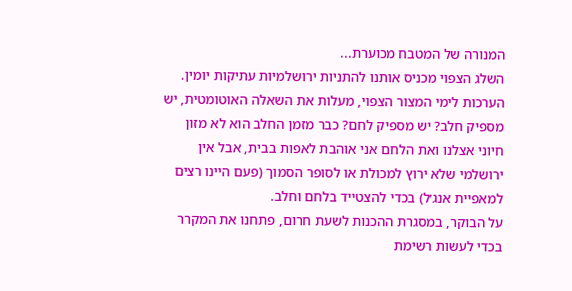המנורה של המטבח מכוערת...
השלג הצפוי מכניס אותנו להתניות ירושלמיות עתיקות יומין.
הערכות לימי המצור הצפוי, מעלות את השאלה האוטומטית, יש מספיק חלב? יש מספיק לחם? כבר מזמן החלב הוא לא מזון חיוני אצלנו ואת הלחם אני אוהבת לאפות בבית, אבל אין ירושלמי שלא ירוץ למכולת או לסופר הסמוך (פעם היינו רצים למאפיית אנג׳ל) בכדי להצטייד בלחם וחלב.
על הבוקר, במסגרת ההכנות לשעת חרום, פתחנו את המקרר בכדי לעשות רשימת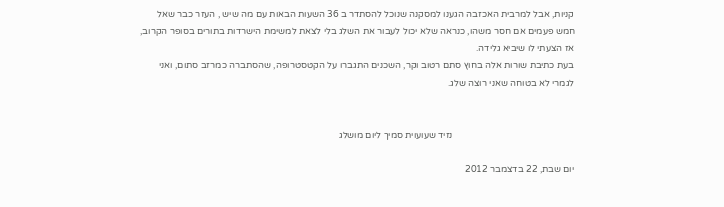קניות, אבל למרבית האכזבה הגענו למסקנה שנוכל להסתדר ב 36 השעות הבאות עם מה שיש , העזר כבר שאל חמש פעמים אם חסר משהו, כנראה שלא יכול לעבור את השלג בלי לצאת למשימת הישרדות בתורים בסופר הקרוב, אז הצעתי לו שיביא גלידה.
בעת כתיבת שורות אלה בחוץ סתם רטוב וקר, השכנים התגברו על הקטסטרופה, שהסתברה כמרזב סתום, ואני לגמרי לא בטוחה שאני רוצה שלג.


                                                    נזיד שעועוית סמיך ליום מושלג

יום שבת, 22 בדצמבר 2012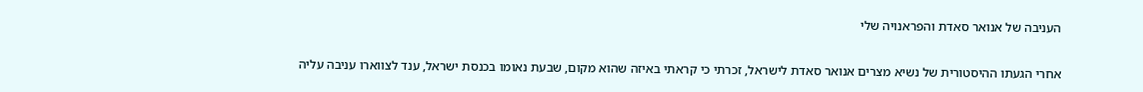העניבה של אנואר סאדת והפראנויה שלי


אחרי הגעתו ההיסטורית של נשיא מצרים אנואר סאדת לישראל, זכרתי כי קראתי באיזה שהוא מקום, שבעת נאומו בכנסת ישראל, ענד לצווארו עניבה עליה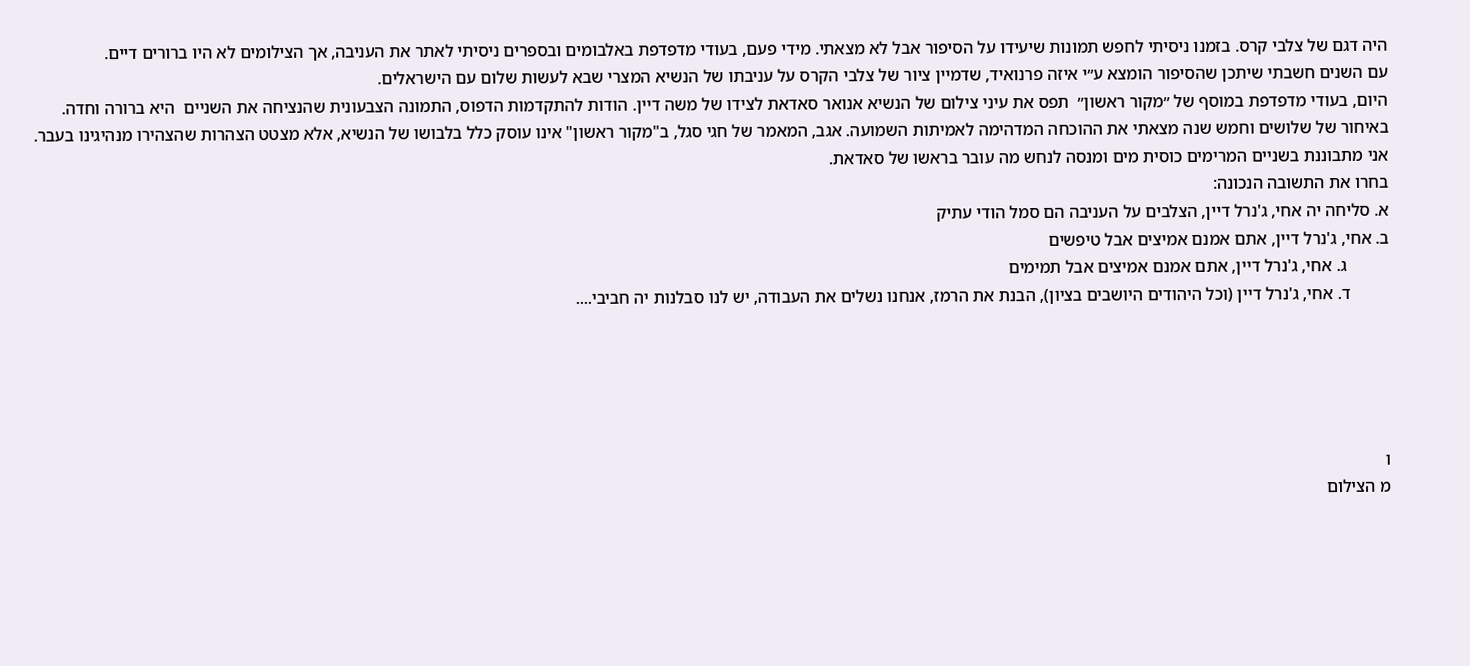היה דגם של צלבי קרס. בזמנו ניסיתי לחפש תמונות שיעידו על הסיפור אבל לא מצאתי. מידי פעם, בעודי מדפדפת באלבומים ובספרים ניסיתי לאתר את העניבה, אך הצילומים לא היו ברורים דיים.
עם השנים חשבתי שיתכן שהסיפור הומצא ע״י איזה פרנואיד, שדמיין ציור של צלבי הקרס על עניבתו של הנשיא המצרי שבא לעשות שלום עם הישראלים.
היום, בעודי מדפדפת במוסף של ״מקור ראשון״  תפס את עיני צילום של הנשיא אנואר סאדאת לצידו של משה דיין. הודות להתקדמות הדפוס, התמונה הצבעונית שהנציחה את השניים  היא ברורה וחדה. באיחור של שלושים וחמש שנה מצאתי את ההוכחה המדהימה לאמיתות השמועה. אגב, המאמר של חגי סגל, ב"מקור ראשון" אינו עוסק כלל בלבושו של הנשיא, אלא מצטט הצהרות שהצהירו מנהיגינו בעבר.
אני מתבוננת בשניים המרימים כוסית מים ומנסה לנחש מה עובר בראשו של סאדאת.
בחרו את התשובה הנכונה:
א. סליחה יה אחי, ג'נרל דיין, הצלבים על העניבה הם סמל הודי עתיק
ב. אחי, ג'נרל דיין, אתם אמנם אמיצים אבל טיפשים
          ג. אחי, ג'נרל דיין, אתם אמנם אמיצים אבל תמימים
         ד. אחי, ג'נרל דיין (וכל היהודים היושבים בציון), הבנת את הרמז, אנחנו נשלים את העבודה, יש לנו סבלנות יה חביבי....





ו
מ הצילום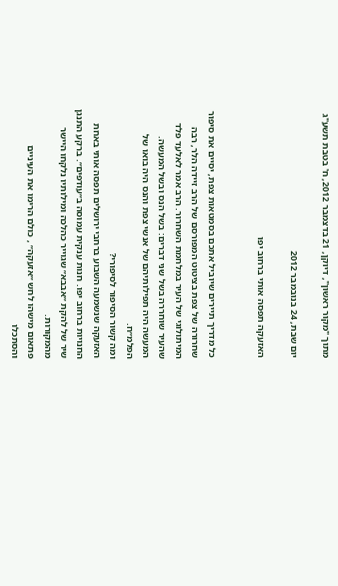מתוך "מקור ראשון", דיוקן, 21 בדצמבר 2012, ח' בטבת תשע"ג

יום שבת, 24 בנובמבר 2012

האזעקה תפסה אותי ברחוב יפו


כל מדריך תיירים שיוביל אתכם בסמטאות צפת, יסיים את סיפור שחרורה של צפת בציטוט המפורסם של הרב זיידה הלר, רבה המיתולוגי של העיר במלחמת השחרור. הרב אמר לאלעד פלד שהעיר שוחררה בשל שני דברים: בשל הנס ובשל המעשה. המעשה היה תפילותיהם של אנשי צפת והנס היה בואו של הפלמ״ח.
ומה קשור הסיפור לסיפורי?
האזעקה שנשמעה השבוע ברחבי ירושלים תפסה אותי באחת החנויות ברחוב יפו. חנות ענקית עמוסה ב״עודפים״. ברקע התנגן שיר של להקת ״אבבא״ שגוייר כהלכה ומילותיו נלקחו היישר מהמקורות.
פתאום מישהו לחש ״אזעקה״ , כולם הרימו את העיניים והסתכלו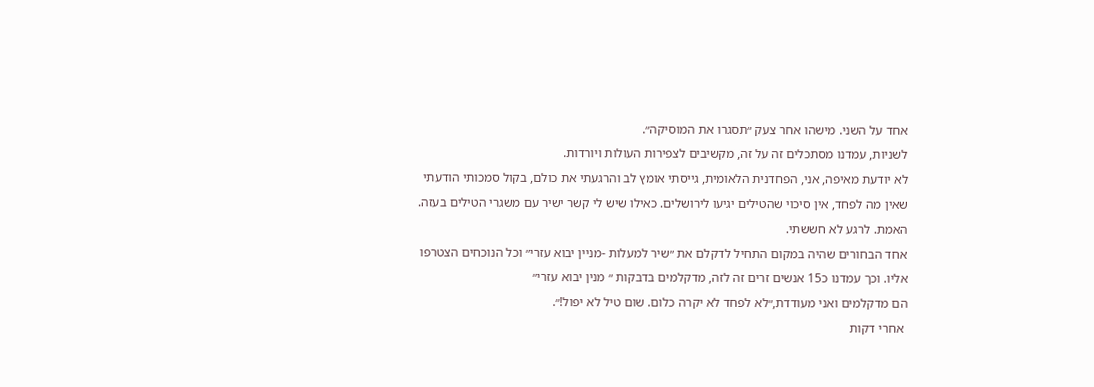אחד על השני. מישהו אחר צעק ״תסגרו את המוסיקה״.
לשניות, עמדנו מסתכלים זה על זה, מקשיבים לצפירות העולות ויורדות.
לא יודעת מאיפה, אני, הפחדנית הלאומית, גייסתי אומץ לב והרגעתי את כולם, בקול סמכותי הודעתי שאין מה לפחד, אין סיכוי שהטילים יגיעו לירושלים. כאילו שיש לי קשר ישיר עם משגרי הטילים בעזה. האמת. לרגע לא חששתי.
אחד הבחורים שהיה במקום התחיל לדקלם את ״שיר למעלות -מניין יבוא עזרי״ וכל הנוכחים הצטרפו אליו. וכך עמדנו כ15 אנשים זרים זה לזה, מדקלמים בדבקות ״ מנין יבוא עזרי״
הם מדקלמים ואני מעודדת,״לא לפחד לא יקרה כלום. שום טיל לא יפול!״.
 אחרי דקות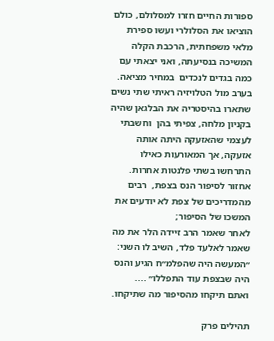ספורות החיים חזרו למסלולם, כולם הוציאו את הסלולרי ועשו ספירת מלאי משפחתית, הרכבת הקלה המשיכה בנסיעתה, ואני יצאתי עם כמה בגדים לנכדים  במחיר מציאה.
בערב מול הטלויזיה ראיתי שתי נשים שתארו בהיסטריה את הבלגאן שהיה בקניון מלחה, צפיתי בהן  וחשבתי לעצמי שהאזעקה היתה אותה אזעקה, אך המאורעות כאילו התרחשו בשתי פלנטות אחרות.
אחזור לסיפור הנס בצפת,  רבים מהמדריכים של צפת לא יודעים את המשכו של הסיפור;
לאחר שאמר הרב זיידה הלר את מה שאמר לאלעד פלד, השיב לו השני:  ״המעשה היה שהפלמ״ח הגיע והנס היה שבצפת עוד התפללו״ ....
ואתם תיקחו מהסיפור מה שתיקחו.

תהילים פרק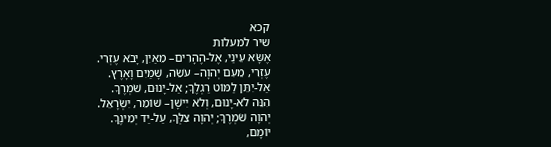קכא
שיר למעלות
אֶשָּׂא עֵינַי, אֶל-הֶהָרִים– מֵאַיִן, יָבֹא עֶזְרִי.
עֶזְרִי, מֵעִם יְהוָה– עֹשֵׂה, שָׁמַיִם וָאָרֶץ.
אַל-יִתֵּן לַמּוֹט רַגְלֶךָ; אַל-יָנוּם, שֹׁמְרֶךָ.
הִנֵּה לֹא-יָנוּם, וְלֹא יִישָׁן– שׁוֹמֵר, יִשְׂרָאֵל.
יְהוָה שֹׁמְרֶךָ; יְהוָה צִלְּךָ, עַל-יַד יְמִינֶךָ.
יוֹמָם,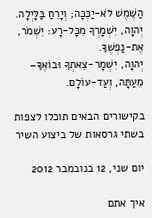הַשֶּׁמֶשׁ לֹא-יַכֶּכָּה; וְיָרֵחַ בַּלָּיְלָה.
יְהוָה, יִשְׁמָרְךָ מִכָּל-רָע: יִשְׁמֹר, אֶת-נַפְשֶׁךָ.
יְהוָה, יִשְׁמָר-צֵאתְךָ וּבוֹאֶךָ– מֵעַתָּה, וְעַד-עוֹלָם.

בקישורים הבאים תוכלו לצפות בשתי גרסאות של ביצוע השיר

יום שני, 12 בנובמבר 2012

איך אתם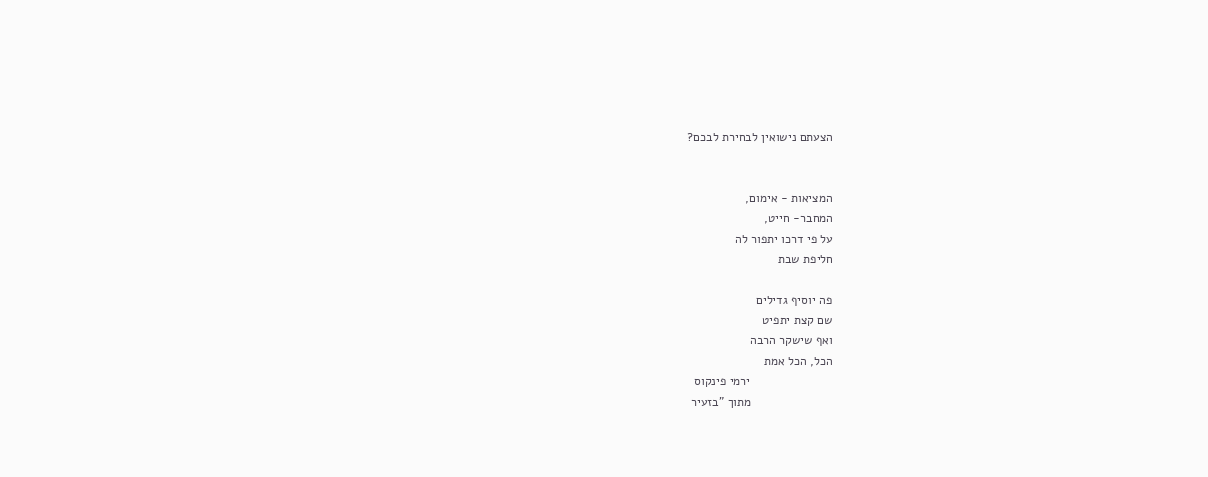הצעתם נישואין לבחירת לבכם?


המציאות - אימום,
המחבר- חייט,
על פי דרכו יתפור לה
חליפת שבת

פה יוסיף גדילים
שם קצת יתפיט
ואף שישקר הרבה
הכל, הכל אמת
                        ירמי פינקוס
                        מתוך "בזעיר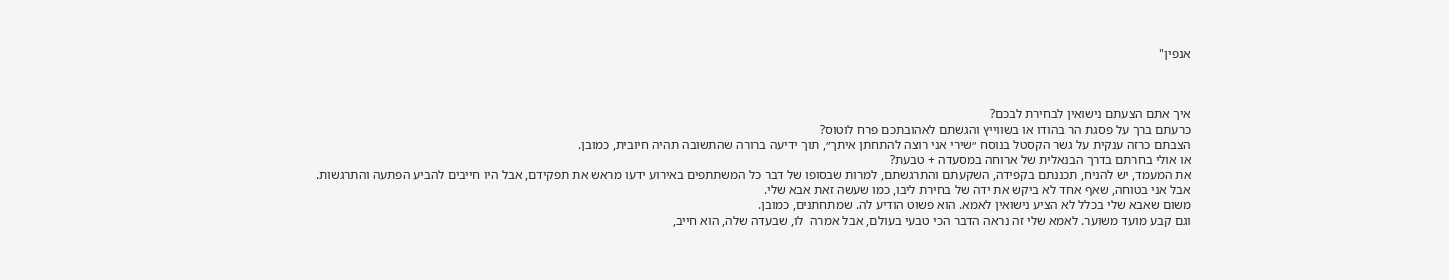אנפין"



איך אתם הצעתם נישואין לבחירת לבכם?
כרעתם ברך על פסגת הר בהודו או בשווייץ והגשתם לאהובתכם פרח לוטוס?
הצבתם כרזה ענקית על גשר הקסטל בנוסח ״שירי אני רוצה להתחתן איתך״, תוך ידיעה ברורה שהתשובה תהיה חיובית, כמובן.
או אולי בחרתם בדרך הבנאלית של ארוחה במסעדה + טבעת?
את המעמד, יש להניח, תכננתם בקפידה, השקעתם והתרגשתם, למרות שבסופו של דבר כל המשתתפים באירוע ידעו מראש את תפקידם, אבל היו חייבים להביע הפתעה והתרגשות.
אבל אני בטוחה, שאף אחד לא ביקש את ידה של בחירת ליבו, כמו שעשה זאת אבא שלי.
משום שאבא שלי בכלל לא הציע נישואין לאמא. הוא פשוט הודיע לה. שמתחתנים, כמובן.
וגם קבע מועד משוער. לאמא שלי זה נראה הדבר הכי טבעי בעולם, אבל אמרה  לו, שבעדה שלה, הוא חייב,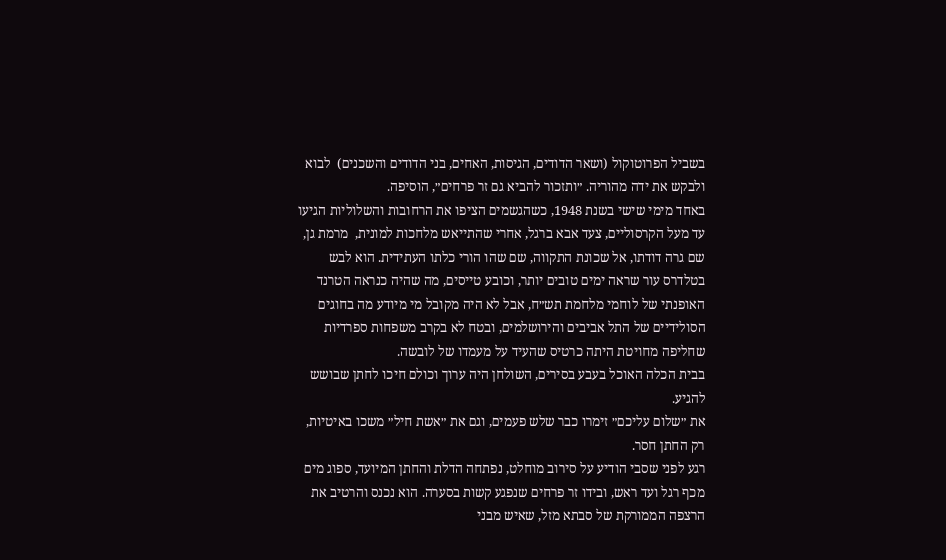בשביל הפרוטוקול (ושאר הדודים, הגיסות, האחים, בני הדודים והשכנים)  לבוא ולבקש את ידה מהוריה. ״ותזכור להביא גם זר פרחים״, הוסיפה.
באחד מימי שישי בשנת 1948, כשהגשמים הציפו את הרחובות והשלוליות הגיעו עד מעל הקרסוליים, צעד אבא ברגל, אחרי שהתייאש מלחכות למונית,  מרמת גן, שם גרה דודתו, אל שכונת התקווה, שם שהו הורי כלתו העתידית. הוא לבש בטלדרס עור שראה ימים טובים יותר, וכובע טייסים, מה שהיה כנראה הטרנד האופנתי של לוחמי מלחמת תש״ח, אבל לא היה מקובל מי מיודע מה בחוגים הסולידיים של התל אביבים והירושלמים, ובטח לא בקרב משפחות ספרדיות שחליפה מחויטת היתה כרטיס שהעיד על מעמדו של לובשה.
בבית הכלה האוכל בעבע בסירים, השולחן היה ערוך וכולם חיכו לחתן שבושש להגיע.
את ״שלום עליכם״ זימרו כבר שלש פעמים, וגם את ״אשת חיל״ משכו באיטיות, רק החתן חסר.
רגע לפני שסבי הודיע על סירוב מוחלט, נפתחה הדלת והחתן המיועד, ספוג מים מכף רגל ועד ראש, ובידו זר פרחים שנפגע קשות בסערה. הוא נכנס והרטיב את הרצפה הממורקת של סבתא מזל, שאיש מבני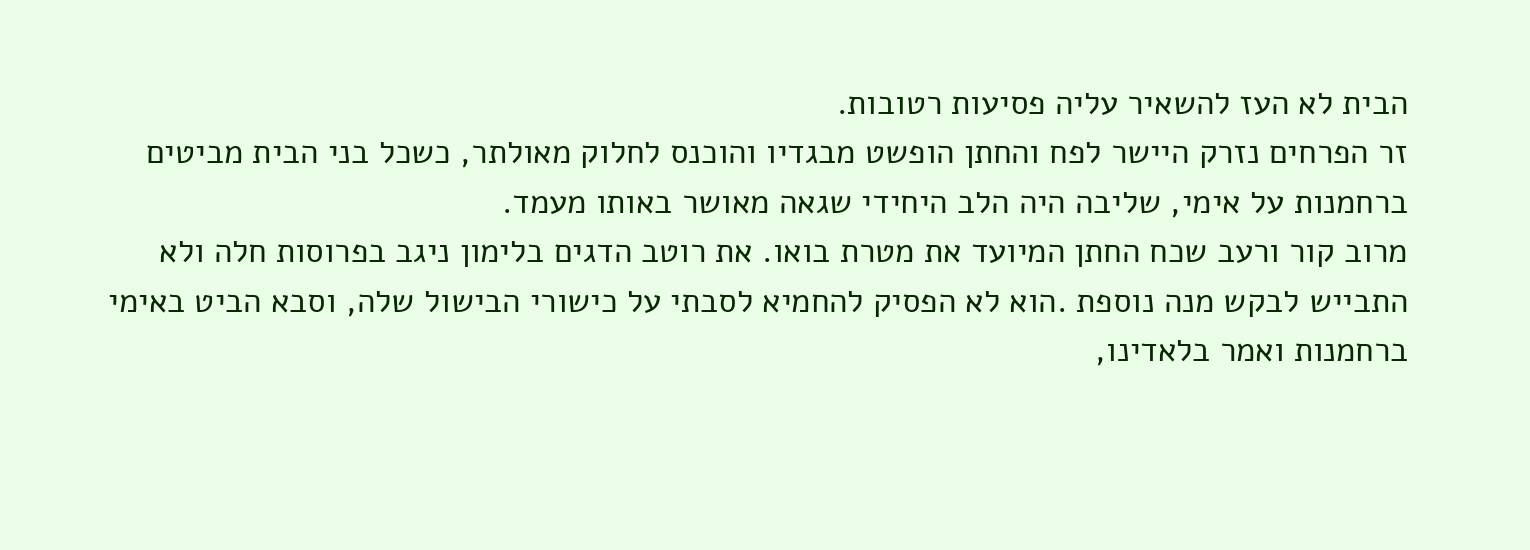הבית לא העז להשאיר עליה פסיעות רטובות.
זר הפרחים נזרק היישר לפח והחתן הופשט מבגדיו והוכנס לחלוק מאולתר, כשכל בני הבית מביטים ברחמנות על אימי, שליבה היה הלב היחידי שגאה מאושר באותו מעמד.
מרוב קור ורעב שכח החתן המיועד את מטרת בואו. את רוטב הדגים בלימון ניגב בפרוסות חלה ולא התבייש לבקש מנה נוספת .הוא לא הפסיק להחמיא לסבתי על כישורי הבישול שלה, וסבא הביט באימי ברחמנות ואמר בלאדינו,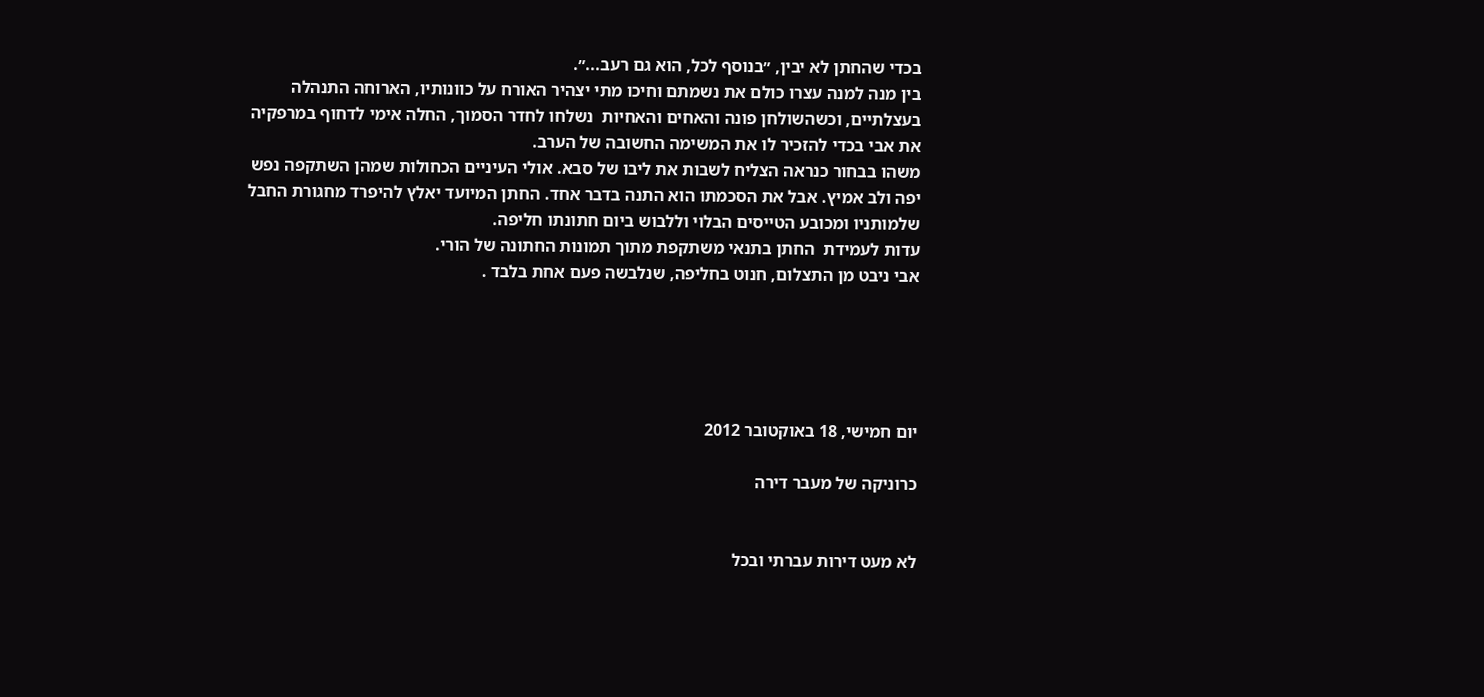בכדי שהחתן לא יבין, ״בנוסף לכל, הוא גם רעב...״.
בין מנה למנה עצרו כולם את נשמתם וחיכו מתי יצהיר האורח על כוונותיו, הארוחה התנהלה בעצלתיים, וכשהשולחן פונה והאחים והאחיות  נשלחו לחדר הסמוך, החלה אימי לדחוף במרפקיה את אבי בכדי להזכיר לו את המשימה החשובה של הערב.
משהו בבחור כנראה הצליח לשבות את ליבו של סבא. אולי העיניים הכחולות שמהן השתקפה נפש יפה ולב אמיץ. אבל את הסכמתו הוא התנה בדבר אחד. החתן המיועד יאלץ להיפרד מחגורת החבל שלמותניו ומכובע הטייסים הבלוי וללבוש ביום חתונתו חליפה.
עדות לעמידת  החתן בתנאי משתקפת מתוך תמונות החתונה של הורי.
אבי ניבט מן התצלום, חנוט בחליפה, שנלבשה פעם אחת בלבד .





יום חמישי, 18 באוקטובר 2012

כרוניקה של מעבר דירה


לא מעט דירות עברתי ובכל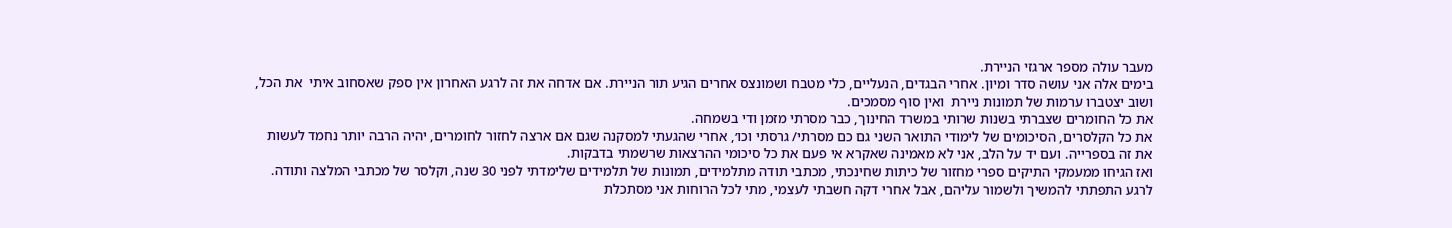מעבר עולה מספר ארגזי הניירת.
בימים אלה אני עושה סדר ומיון. אחרי הבגדים, הנעליים, כלי מטבח ושמונצס אחרים הגיע תור הניירת. אם אדחה את זה לרגע האחרון אין ספק שאסחוב איתי  את הכל, ושוב יצטברו ערמות של תמונות ניירת  ואין סוף מסמכים.
את כל החומרים שצברתי בשנות שרותי במשרד החינוך, כבר מסרתי מזמן ודי בשמחה.
את כל הקלסרים, הסיכומים של לימודי התואר השני גם כם מסרתי/ גרסתי וכו׳, אחרי שהגעתי למסקנה שגם אם ארצה לחזור לחומרים, יהיה הרבה יותר נחמד לעשות את זה בספרייה. ועם יד על הלב, אני לא מאמינה שאקרא אי פעם את כל סיכומי ההרצאות שרשמתי בדבקות.
ואז הגיחו ממעמקי התיקים ספרי מחזור של כיתות שחינכתי, מכתבי תודה מתלמידים, תמונות של תלמידים שלימדתי לפני 30 שנה, וקלסר של מכתבי המלצה ותודה.
לרגע התפתתי להמשיך ולשמור עליהם, אבל אחרי דקה חשבתי לעצמי, מתי לכל הרוחות אני מסתכלת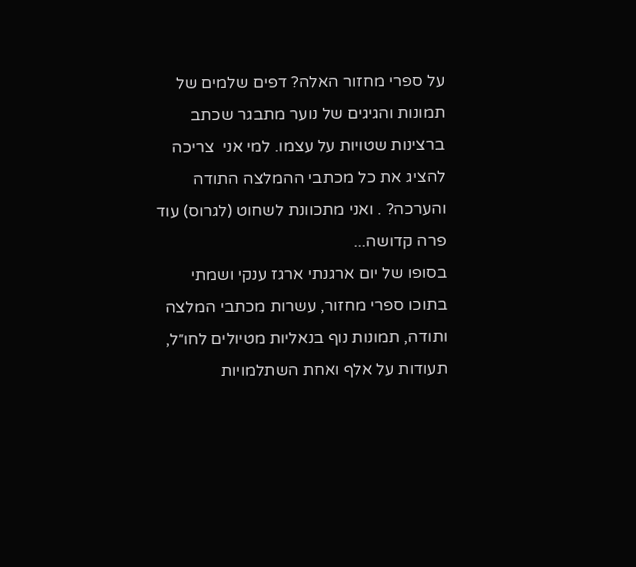על ספרי מחזור האלה? דפים שלמים של תמונות והגיגים של נוער מתבגר שכתב ברצינות שטויות על עצמו. למי אני  צריכה להציג את כל מכתבי ההמלצה התודה והערכה? . ואני מתכוונת לשחוט (לגרוס) עוד פרה קדושה...
בסופו של יום ארגנתי ארגז ענקי ושמתי בתוכו ספרי מחזור, עשרות מכתבי המלצה ותודה, תמונות נוף בנאליות מטיולים לחו״ל, תעודות על אלף ואחת השתלמויות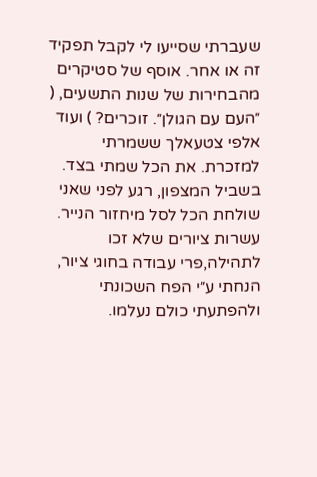שעברתי שסייעו לי לקבל תפקיד זה או אחר. אוסף של סטיקרים מהבחירות של שנות התשעים, ( ״העם עם הגולן״. זוכרים? ) ועוד אלפי צטעאלך ששמרתי למזכרת. את הכל שמתי בצד. בשביל המצפון, רגע לפני שאני שולחת הכל לסל מיחזור הנייר.
עשרות ציורים שלא זכו לתהילה,פרי עבודה בחוגי ציור, הנחתי ע״י הפח השכונתי ולהפתעתי כולם נעלמו.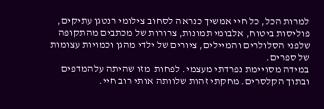למרות הכל, כל חיי אמשיך כנראה לסחוב צילומי רנטגן עתיקים, פוליסות ביטוח, אלבומי תמונות, צרורות של מכתבים מהתקופה שלפני הסלולרים והמיילים, ציורים של ילדי מהגן וכמויות עצומות של ספרים.
במידה מסויימת נפרדתי מעצמי. לפחות  מזו שהיתה עלהמדפים ובתוך הקלסרים. מחקתי זהות שלוותה אותי רוב חיי.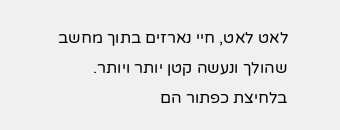לאט לאט, חיי נארזים בתוך מחשב שהולך ונעשה קטן יותר ויותר.
בלחיצת כפתור הם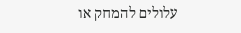עלולים להמחק או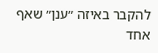להקבר באיזה ״ענן״ שאף אחד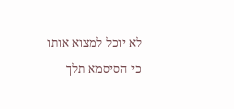לא יוכל למצוא אותו כי הסיסמא תלך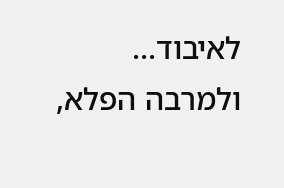לאיבוד...
ולמרבה הפלא,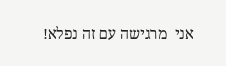אני  מרגישה עם זה נפלא!